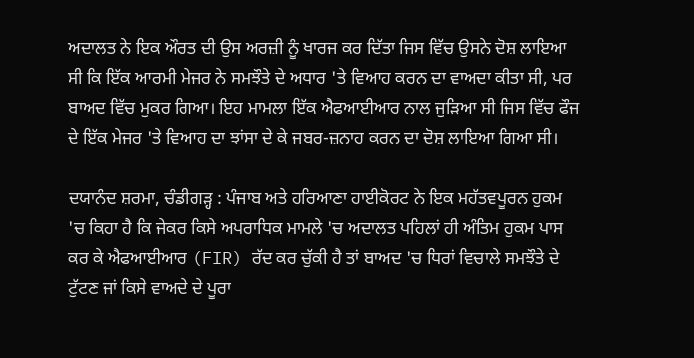ਅਦਾਲਤ ਨੇ ਇਕ ਔਰਤ ਦੀ ਉਸ ਅਰਜ਼ੀ ਨੂੰ ਖਾਰਜ ਕਰ ਦਿੱਤਾ ਜਿਸ ਵਿੱਚ ਉਸਨੇ ਦੋਸ਼ ਲਾਇਆ ਸੀ ਕਿ ਇੱਕ ਆਰਮੀ ਮੇਜਰ ਨੇ ਸਮਝੌਤੇ ਦੇ ਅਧਾਰ 'ਤੇ ਵਿਆਹ ਕਰਨ ਦਾ ਵਾਅਦਾ ਕੀਤਾ ਸੀ, ਪਰ ਬਾਅਦ ਵਿੱਚ ਮੁਕਰ ਗਿਆ। ਇਹ ਮਾਮਲਾ ਇੱਕ ਐਫਆਈਆਰ ਨਾਲ ਜੁੜਿਆ ਸੀ ਜਿਸ ਵਿੱਚ ਫੌਜ ਦੇ ਇੱਕ ਮੇਜਰ 'ਤੇ ਵਿਆਹ ਦਾ ਝਾਂਸਾ ਦੇ ਕੇ ਜਬਰ-ਜ਼ਨਾਹ ਕਰਨ ਦਾ ਦੋਸ਼ ਲਾਇਆ ਗਿਆ ਸੀ।

ਦਯਾਨੰਦ ਸ਼ਰਮਾ, ਚੰਡੀਗੜ੍ਹ : ਪੰਜਾਬ ਅਤੇ ਹਰਿਆਣਾ ਹਾਈਕੋਰਟ ਨੇ ਇਕ ਮਹੱਤਵਪੂਰਨ ਹੁਕਮ 'ਚ ਕਿਹਾ ਹੈ ਕਿ ਜੇਕਰ ਕਿਸੇ ਅਪਰਾਧਿਕ ਮਾਮਲੇ 'ਚ ਅਦਾਲਤ ਪਹਿਲਾਂ ਹੀ ਅੰਤਿਮ ਹੁਕਮ ਪਾਸ ਕਰ ਕੇ ਐਫਆਈਆਰ (FIR) ਰੱਦ ਕਰ ਚੁੱਕੀ ਹੈ ਤਾਂ ਬਾਅਦ 'ਚ ਧਿਰਾਂ ਵਿਚਾਲੇ ਸਮਝੌਤੇ ਦੇ ਟੁੱਟਣ ਜਾਂ ਕਿਸੇ ਵਾਅਦੇ ਦੇ ਪੂਰਾ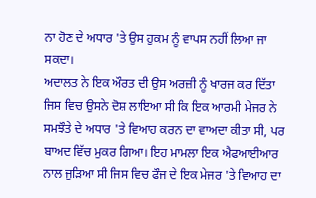ਨਾ ਹੋਣ ਦੇ ਅਧਾਰ 'ਤੇ ਉਸ ਹੁਕਮ ਨੂੰ ਵਾਪਸ ਨਹੀਂ ਲਿਆ ਜਾ ਸਕਦਾ।
ਅਦਾਲਤ ਨੇ ਇਕ ਔਰਤ ਦੀ ਉਸ ਅਰਜ਼ੀ ਨੂੰ ਖਾਰਜ ਕਰ ਦਿੱਤਾ ਜਿਸ ਵਿਚ ਉਸਨੇ ਦੋਸ਼ ਲਾਇਆ ਸੀ ਕਿ ਇਕ ਆਰਮੀ ਮੇਜਰ ਨੇ ਸਮਝੌਤੇ ਦੇ ਅਧਾਰ 'ਤੇ ਵਿਆਹ ਕਰਨ ਦਾ ਵਾਅਦਾ ਕੀਤਾ ਸੀ, ਪਰ ਬਾਅਦ ਵਿੱਚ ਮੁਕਰ ਗਿਆ। ਇਹ ਮਾਮਲਾ ਇਕ ਐਫਆਈਆਰ ਨਾਲ ਜੁੜਿਆ ਸੀ ਜਿਸ ਵਿਚ ਫੌਜ ਦੇ ਇਕ ਮੇਜਰ 'ਤੇ ਵਿਆਹ ਦਾ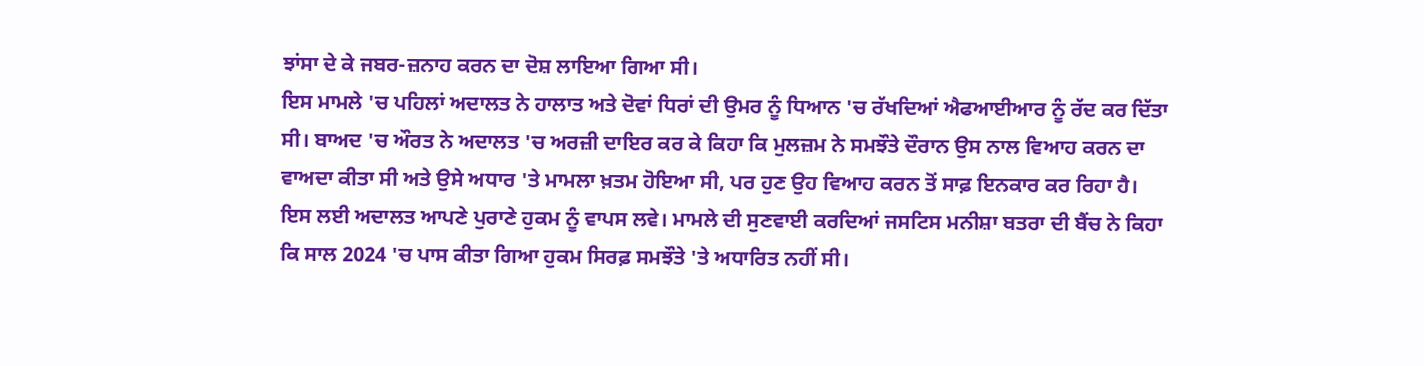ਝਾਂਸਾ ਦੇ ਕੇ ਜਬਰ-ਜ਼ਨਾਹ ਕਰਨ ਦਾ ਦੋਸ਼ ਲਾਇਆ ਗਿਆ ਸੀ।
ਇਸ ਮਾਮਲੇ 'ਚ ਪਹਿਲਾਂ ਅਦਾਲਤ ਨੇ ਹਾਲਾਤ ਅਤੇ ਦੋਵਾਂ ਧਿਰਾਂ ਦੀ ਉਮਰ ਨੂੰ ਧਿਆਨ 'ਚ ਰੱਖਦਿਆਂ ਐਫਆਈਆਰ ਨੂੰ ਰੱਦ ਕਰ ਦਿੱਤਾ ਸੀ। ਬਾਅਦ 'ਚ ਔਰਤ ਨੇ ਅਦਾਲਤ 'ਚ ਅਰਜ਼ੀ ਦਾਇਰ ਕਰ ਕੇ ਕਿਹਾ ਕਿ ਮੁਲਜ਼ਮ ਨੇ ਸਮਝੌਤੇ ਦੌਰਾਨ ਉਸ ਨਾਲ ਵਿਆਹ ਕਰਨ ਦਾ ਵਾਅਦਾ ਕੀਤਾ ਸੀ ਅਤੇ ਉਸੇ ਅਧਾਰ 'ਤੇ ਮਾਮਲਾ ਖ਼ਤਮ ਹੋਇਆ ਸੀ, ਪਰ ਹੁਣ ਉਹ ਵਿਆਹ ਕਰਨ ਤੋਂ ਸਾਫ਼ ਇਨਕਾਰ ਕਰ ਰਿਹਾ ਹੈ।
ਇਸ ਲਈ ਅਦਾਲਤ ਆਪਣੇ ਪੁਰਾਣੇ ਹੁਕਮ ਨੂੰ ਵਾਪਸ ਲਵੇ। ਮਾਮਲੇ ਦੀ ਸੁਣਵਾਈ ਕਰਦਿਆਂ ਜਸਟਿਸ ਮਨੀਸ਼ਾ ਬਤਰਾ ਦੀ ਬੈਂਚ ਨੇ ਕਿਹਾ ਕਿ ਸਾਲ 2024 'ਚ ਪਾਸ ਕੀਤਾ ਗਿਆ ਹੁਕਮ ਸਿਰਫ਼ ਸਮਝੌਤੇ 'ਤੇ ਅਧਾਰਿਤ ਨਹੀਂ ਸੀ।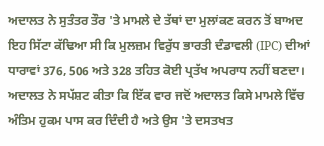ਅਦਾਲਤ ਨੇ ਸੁਤੰਤਰ ਤੌਰ 'ਤੇ ਮਾਮਲੇ ਦੇ ਤੱਥਾਂ ਦਾ ਮੁਲਾਂਕਣ ਕਰਨ ਤੋਂ ਬਾਅਦ ਇਹ ਸਿੱਟਾ ਕੱਢਿਆ ਸੀ ਕਿ ਮੁਲਜ਼ਮ ਵਿਰੁੱਧ ਭਾਰਤੀ ਦੰਡਾਵਲੀ (IPC) ਦੀਆਂ ਧਾਰਾਵਾਂ 376, 506 ਅਤੇ 328 ਤਹਿਤ ਕੋਈ ਪ੍ਰਤੱਖ ਅਪਰਾਧ ਨਹੀਂ ਬਣਦਾ।
ਅਦਾਲਤ ਨੇ ਸਪੱਸ਼ਟ ਕੀਤਾ ਕਿ ਇੱਕ ਵਾਰ ਜਦੋਂ ਅਦਾਲਤ ਕਿਸੇ ਮਾਮਲੇ ਵਿੱਚ ਅੰਤਿਮ ਹੁਕਮ ਪਾਸ ਕਰ ਦਿੰਦੀ ਹੈ ਅਤੇ ਉਸ 'ਤੇ ਦਸਤਖਤ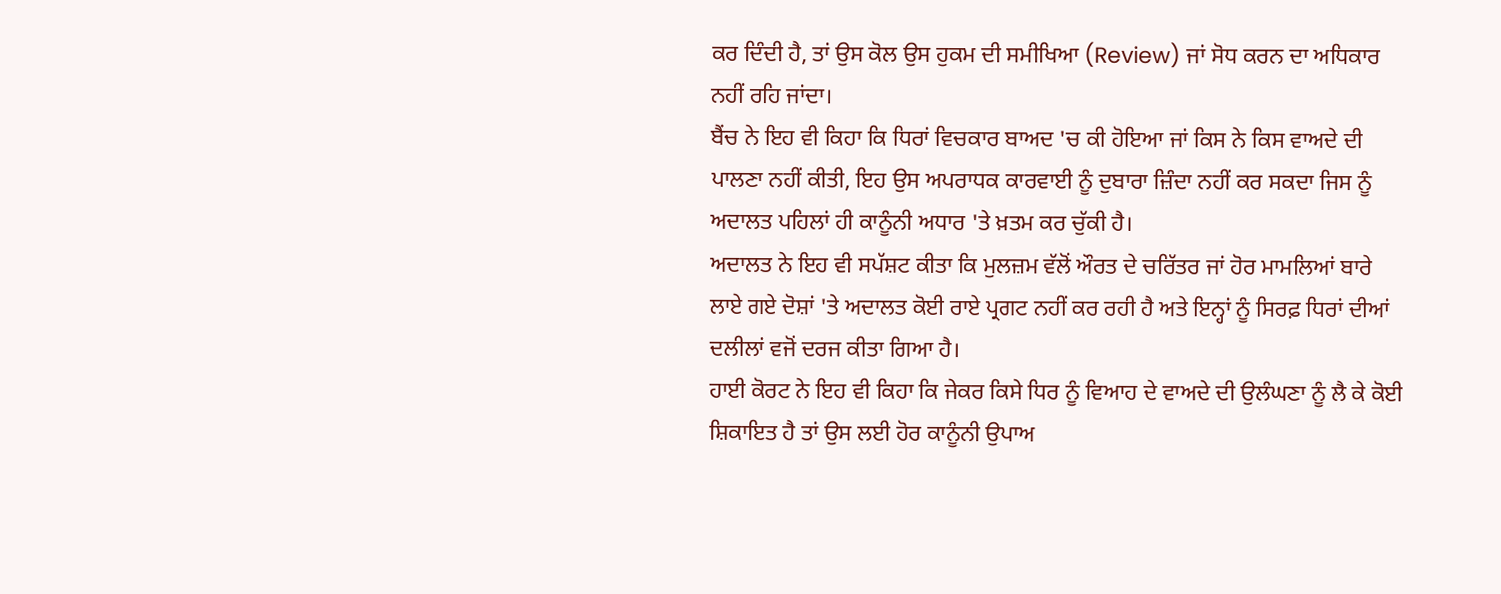ਕਰ ਦਿੰਦੀ ਹੈ, ਤਾਂ ਉਸ ਕੋਲ ਉਸ ਹੁਕਮ ਦੀ ਸਮੀਖਿਆ (Review) ਜਾਂ ਸੋਧ ਕਰਨ ਦਾ ਅਧਿਕਾਰ ਨਹੀਂ ਰਹਿ ਜਾਂਦਾ।
ਬੈਂਚ ਨੇ ਇਹ ਵੀ ਕਿਹਾ ਕਿ ਧਿਰਾਂ ਵਿਚਕਾਰ ਬਾਅਦ 'ਚ ਕੀ ਹੋਇਆ ਜਾਂ ਕਿਸ ਨੇ ਕਿਸ ਵਾਅਦੇ ਦੀ ਪਾਲਣਾ ਨਹੀਂ ਕੀਤੀ, ਇਹ ਉਸ ਅਪਰਾਧਕ ਕਾਰਵਾਈ ਨੂੰ ਦੁਬਾਰਾ ਜ਼ਿੰਦਾ ਨਹੀਂ ਕਰ ਸਕਦਾ ਜਿਸ ਨੂੰ ਅਦਾਲਤ ਪਹਿਲਾਂ ਹੀ ਕਾਨੂੰਨੀ ਅਧਾਰ 'ਤੇ ਖ਼ਤਮ ਕਰ ਚੁੱਕੀ ਹੈ।
ਅਦਾਲਤ ਨੇ ਇਹ ਵੀ ਸਪੱਸ਼ਟ ਕੀਤਾ ਕਿ ਮੁਲਜ਼ਮ ਵੱਲੋਂ ਔਰਤ ਦੇ ਚਰਿੱਤਰ ਜਾਂ ਹੋਰ ਮਾਮਲਿਆਂ ਬਾਰੇ ਲਾਏ ਗਏ ਦੋਸ਼ਾਂ 'ਤੇ ਅਦਾਲਤ ਕੋਈ ਰਾਏ ਪ੍ਰਗਟ ਨਹੀਂ ਕਰ ਰਹੀ ਹੈ ਅਤੇ ਇਨ੍ਹਾਂ ਨੂੰ ਸਿਰਫ਼ ਧਿਰਾਂ ਦੀਆਂ ਦਲੀਲਾਂ ਵਜੋਂ ਦਰਜ ਕੀਤਾ ਗਿਆ ਹੈ।
ਹਾਈ ਕੋਰਟ ਨੇ ਇਹ ਵੀ ਕਿਹਾ ਕਿ ਜੇਕਰ ਕਿਸੇ ਧਿਰ ਨੂੰ ਵਿਆਹ ਦੇ ਵਾਅਦੇ ਦੀ ਉਲੰਘਣਾ ਨੂੰ ਲੈ ਕੇ ਕੋਈ ਸ਼ਿਕਾਇਤ ਹੈ ਤਾਂ ਉਸ ਲਈ ਹੋਰ ਕਾਨੂੰਨੀ ਉਪਾਅ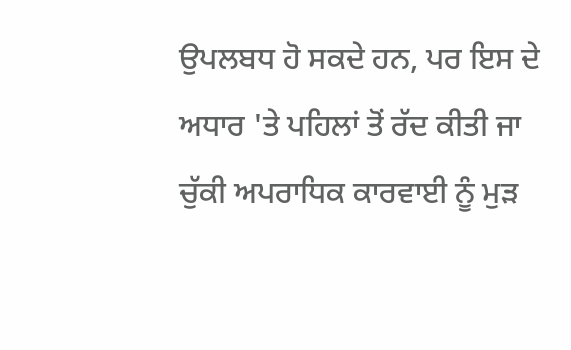ਉਪਲਬਧ ਹੋ ਸਕਦੇ ਹਨ, ਪਰ ਇਸ ਦੇ ਅਧਾਰ 'ਤੇ ਪਹਿਲਾਂ ਤੋਂ ਰੱਦ ਕੀਤੀ ਜਾ ਚੁੱਕੀ ਅਪਰਾਧਿਕ ਕਾਰਵਾਈ ਨੂੰ ਮੁੜ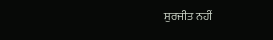ਸੁਰਜੀਤ ਨਹੀਂ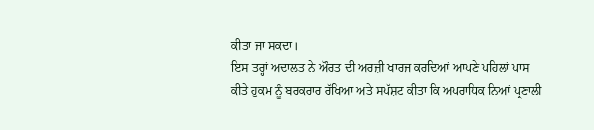ਕੀਤਾ ਜਾ ਸਕਦਾ।
ਇਸ ਤਰ੍ਹਾਂ ਅਦਾਲਤ ਨੇ ਔਰਤ ਦੀ ਅਰਜ਼ੀ ਖਾਰਜ ਕਰਦਿਆਂ ਆਪਣੇ ਪਹਿਲਾਂ ਪਾਸ ਕੀਤੇ ਹੁਕਮ ਨੂੰ ਬਰਕਰਾਰ ਰੱਖਿਆ ਅਤੇ ਸਪੱਸ਼ਟ ਕੀਤਾ ਕਿ ਅਪਰਾਧਿਕ ਨਿਆਂ ਪ੍ਰਣਾਲੀ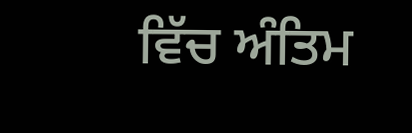ਵਿੱਚ ਅੰਤਿਮ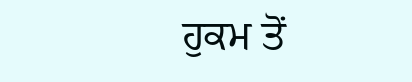ਹੁਕਮ ਤੋਂ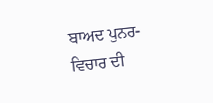ਬਾਅਦ ਪੁਨਰ-ਵਿਚਾਰ ਦੀ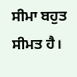ਸੀਮਾ ਬਹੁਤ ਸੀਮਤ ਹੈ।